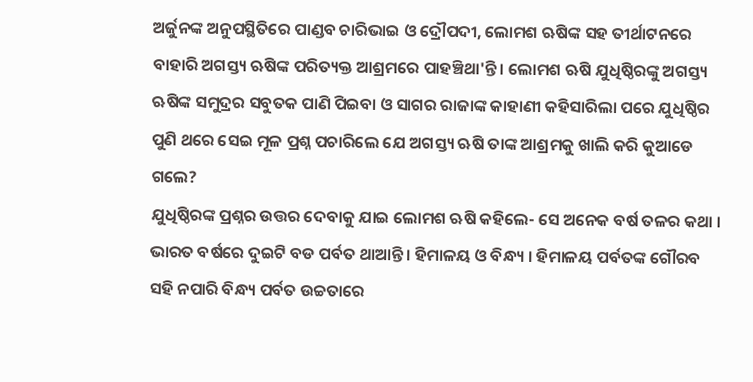ଅର୍ଜୁନଙ୍କ ଅନୁପସ୍ଥିତିରେ ପାଣ୍ଡବ ଚାରିଭାଇ ଓ ଦ୍ରୌପଦୀ, ଲୋମଶ ଋଷିଙ୍କ ସହ ତୀର୍ଥାଟନରେ ବାହାରି ଅଗସ୍ତ୍ୟ ଋଷିଙ୍କ ପରିତ୍ୟକ୍ତ ଆଶ୍ରମରେ ପାହଞ୍ଚିଥା'ନ୍ତି । ଲୋମଶ ଋଷି ଯୁଧିଷ୍ଠିରଙ୍କୁ ଅଗସ୍ତ୍ୟ ଋଷିଙ୍କ ସମୁଦ୍ରର ସବୁତକ ପାଣି ପିଇବା ଓ ସାଗର ରାଜାଙ୍କ କାହାଣୀ କହିସାରିଲା ପରେ ଯୁଧିଷ୍ଠିର ପୁଣି ଥରେ ସେଇ ମୂଳ ପ୍ରଶ୍ନ ପଚାରିଲେ ଯେ ଅଗସ୍ତ୍ୟ ଋଷି ତାଙ୍କ ଆଶ୍ରମକୁ ଖାଲି କରି କୁଆଡେ ଗଲେ?
ଯୁଧିଷ୍ଠିରଙ୍କ ପ୍ରଶ୍ନର ଉତ୍ତର ଦେବାକୁ ଯାଇ ଲୋମଶ ଋଷି କହିଲେ- ସେ ଅନେକ ବର୍ଷ ତଳର କଥା । ଭାରତ ବର୍ଷରେ ଦୁଇଟି ବଡ ପର୍ବତ ଥାଆନ୍ତି । ହିମାଳୟ ଓ ବିନ୍ଧ୍ୟ । ହିମାଳୟ ପର୍ବତଙ୍କ ଗୌରବ ସହି ନପାରି ବିନ୍ଧ୍ୟ ପର୍ବତ ଉଚ୍ଚତାରେ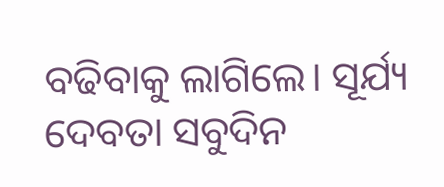ବଢିବାକୁ ଲାଗିଲେ। ସୂର୍ଯ୍ୟ ଦେବତା ସବୁଦିନ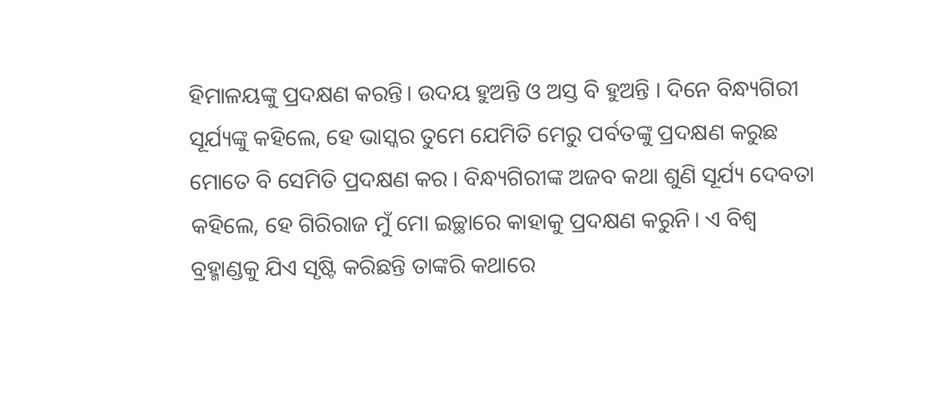ହିମାଳୟଙ୍କୁ ପ୍ରଦକ୍ଷଣ କରନ୍ତି। ଉଦୟ ହୁଅନ୍ତି ଓ ଅସ୍ତ ବି ହୁଅନ୍ତି । ଦିନେ ବିନ୍ଧ୍ୟଗିରୀ ସୂର୍ଯ୍ୟଙ୍କୁ କହିଲେ, ହେ ଭାସ୍କର ତୁମେ ଯେମିତି ମେରୁ ପର୍ବତଙ୍କୁ ପ୍ରଦକ୍ଷଣ କରୁଛ ମୋତେ ବି ସେମିତି ପ୍ରଦକ୍ଷଣ କର । ବିନ୍ଧ୍ୟଗିରୀଙ୍କ ଅଜବ କଥା ଶୁଣି ସୂର୍ଯ୍ୟ ଦେବତା କହିଲେ, ହେ ଗିରିରାଜ ମୁଁ ମୋ ଇଚ୍ଛାରେ କାହାକୁ ପ୍ରଦକ୍ଷଣ କରୁନି। ଏ ବିଶ୍ୱ ବ୍ରହ୍ମାଣ୍ଡକୁ ଯିଏ ସୃଷ୍ଟି କରିଛନ୍ତି ତାଙ୍କରି କଥାରେ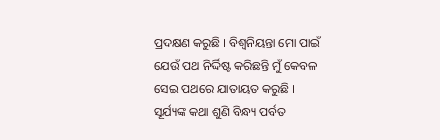ପ୍ରଦକ୍ଷଣ କରୁଛି । ବିଶ୍ୱନିୟନ୍ତା ମୋ ପାଇଁ ଯେଉଁ ପଥ ନିର୍ଦ୍ଦିଷ୍ଟ କରିଛନ୍ତି ମୁଁ କେବଳ ସେଇ ପଥରେ ଯାତାୟତ କରୁଛି ।
ସୂର୍ଯ୍ୟଙ୍କ କଥା ଶୁଣି ବିନ୍ଧ୍ୟ ପର୍ବତ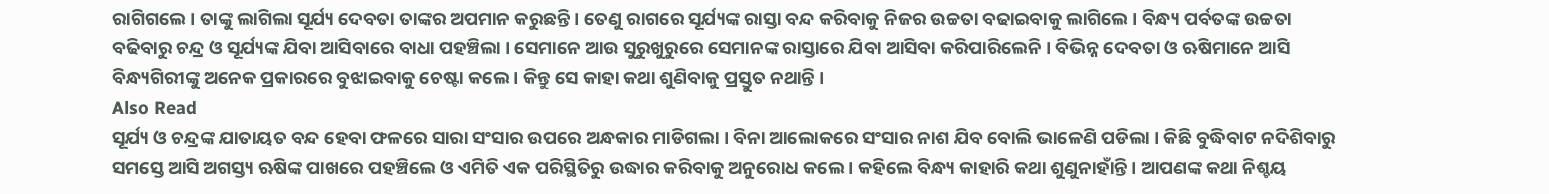ରାଗିଗଲେ । ତାଙ୍କୁ ଲାଗିଲା ସୂର୍ଯ୍ୟ ଦେବତା ତାଙ୍କର ଅପମାନ କରୁଛନ୍ତି । ତେଣୁ ରାଗରେ ସୂର୍ଯ୍ୟଙ୍କ ରାସ୍ତା ବନ୍ଦ କରିବାକୁ ନିଜର ଉଚ୍ଚତା ବଢାଇବାକୁ ଲାଗିଲେ । ବିନ୍ଧ୍ୟ ପର୍ବତଙ୍କ ଉଚ୍ଚତା ବଢିବାରୁ ଚନ୍ଦ୍ର ଓ ସୂର୍ଯ୍ୟଙ୍କ ଯିବା ଆସିବାରେ ବାଧା ପହଞ୍ଚିଲା । ସେମାନେ ଆଉ ସୁରୁଖୁରୁରେ ସେମାନଙ୍କ ରାସ୍ତାରେ ଯିବା ଆସିବା କରିପାରିଲେନି । ବିଭିନ୍ନ ଦେବତା ଓ ଋଷିମାନେ ଆସି ବିନ୍ଧ୍ୟଗିରୀଙ୍କୁ ଅନେକ ପ୍ରକାରରେ ବୁଝାଇବାକୁ ଚେଷ୍ଟା କଲେ । କିନ୍ତୁ ସେ କାହା କଥା ଶୁଣିବାକୁ ପ୍ରସ୍ତୁତ ନଥାନ୍ତି ।
Also Read
ସୂର୍ଯ୍ୟ ଓ ଚନ୍ଦ୍ରଙ୍କ ଯାତାୟତ ବନ୍ଦ ହେବା ଫଳରେ ସାରା ସଂସାର ଉପରେ ଅନ୍ଧକାର ମାଡିଗଲା । ବିନା ଆଲୋକରେ ସଂସାର ନାଶ ଯିବ ବୋଲି ଭାଳେଣି ପଡିଲା । କିଛି ବୁଦ୍ଧିବାଟ ନଦିଶିବାରୁ ସମସ୍ତେ ଆସି ଅଗସ୍ତ୍ୟ ଋଷିଙ୍କ ପାଖରେ ପହଞ୍ଚିଲେ ଓ ଏମିତି ଏକ ପରିସ୍ଥିତିରୁ ଉଦ୍ଧାର କରିବାକୁ ଅନୁରୋଧ କଲେ । କହିଲେ ବିନ୍ଧ୍ୟ କାହାରି କଥା ଶୁଣୁନାହାଁନ୍ତି । ଆପଣଙ୍କ କଥା ନିଶ୍ଚୟ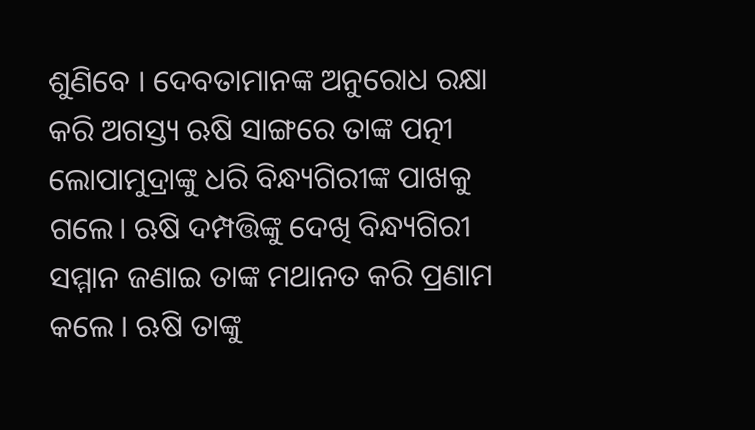ଶୁଣିବେ । ଦେବତାମାନଙ୍କ ଅନୁରୋଧ ରକ୍ଷା କରି ଅଗସ୍ତ୍ୟ ଋଷି ସାଙ୍ଗରେ ତାଙ୍କ ପତ୍ନୀ ଲୋପାମୁଦ୍ରାଙ୍କୁ ଧରି ବିନ୍ଧ୍ୟଗିରୀଙ୍କ ପାଖକୁ ଗଲେ। ଋଷି ଦମ୍ପତ୍ତିଙ୍କୁ ଦେଖି ବିନ୍ଧ୍ୟଗିରୀ ସମ୍ମାନ ଜଣାଇ ତାଙ୍କ ମଥାନତ କରି ପ୍ରଣାମ କଲେ । ଋଷି ତାଙ୍କୁ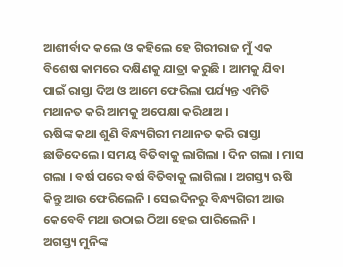ଆଶୀର୍ବାଦ କଲେ ଓ କହିଲେ ହେ ଗିରୀରାଜ ମୁଁ ଏକ ବିଶେଷ କାମରେ ଦକ୍ଷିଣକୁ ଯାତ୍ରା କରୁଛି । ଆମକୁ ଯିବା ପାଇଁ ରାସ୍ତା ଦିଅ ଓ ଆମେ ଫେରିଲା ପର୍ଯ୍ୟନ୍ତ ଏମିତି ମଥାନତ କରି ଆମକୁ ଅପେକ୍ଷା କରିଥାଅ ।
ଋଷିଙ୍କ କଥା ଶୁଣି ବିନ୍ଧ୍ୟଗିରୀ ମଥାନତ କରି ରାସ୍ତା ଛାଡିଦେଲେ। ସମୟ ବିତିବାକୁ ଲାଗିଲା । ଦିନ ଗଲା । ମାସ ଗଲା । ବର୍ଷ ପରେ ବର୍ଷ ବିତିବାକୁ ଲାଗିଲା । ଅଗସ୍ତ୍ୟ ଋଷି କିନ୍ତୁ ଆଉ ଫେରିଲେନି । ସେଇଦିନରୁ ବିନ୍ଧ୍ୟଗିରୀ ଆଉ କେବେବି ମଥା ଉଠାଇ ଠିଆ ହେଇ ପାରିଲେନି ।
ଅଗସ୍ତ୍ୟ ମୁନିଙ୍କ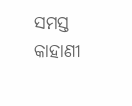ସମସ୍ତ କାହାଣୀ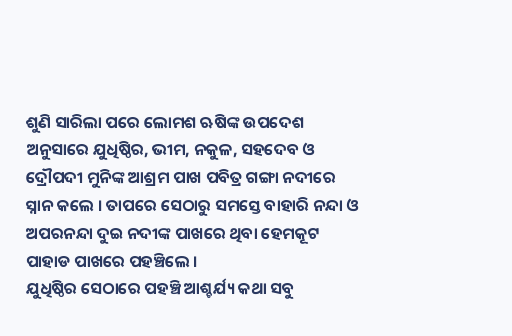ଶୁଣି ସାରିଲା ପରେ ଲୋମଶ ଋଷିଙ୍କ ଉପଦେଶ ଅନୁସାରେ ଯୁଧିଷ୍ଠିର, ଭୀମ, ନକୁଳ, ସହଦେବ ଓ ଦ୍ରୌପଦୀ ମୁନିଙ୍କ ଆଶ୍ରମ ପାଖ ପବିତ୍ର ଗଙ୍ଗା ନଦୀରେ ସ୍ନାନ କଲେ । ତାପରେ ସେଠାରୁ ସମସ୍ତେ ବାହାରି ନନ୍ଦା ଓ ଅପରନନ୍ଦା ଦୁଇ ନଦୀଙ୍କ ପାଖରେ ଥିବା ହେମକୂଟ ପାହାଡ ପାଖରେ ପହଞ୍ଚିଲେ ।
ଯୁଧିଷ୍ଠିର ସେଠାରେ ପହଞ୍ଚି ଆଶ୍ଚର୍ଯ୍ୟ କଥା ସବୁ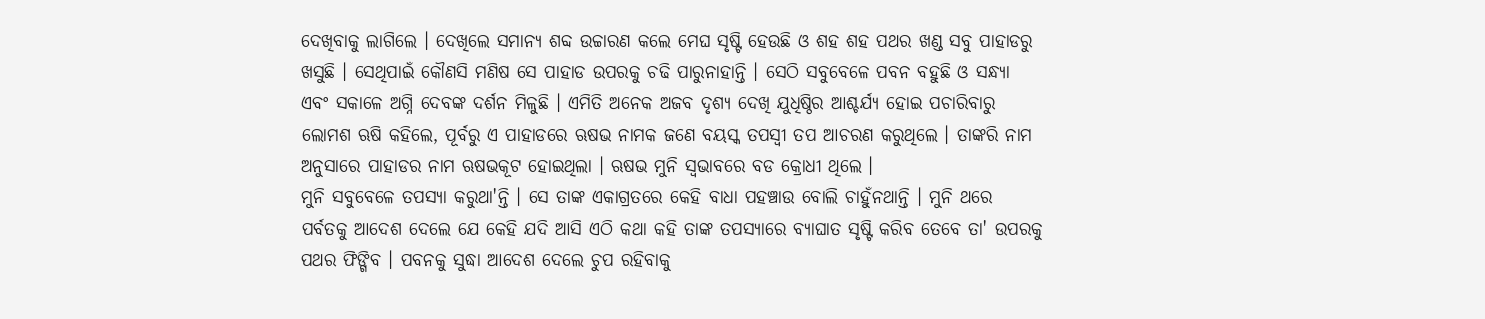ଦେଖିବାକୁ ଲାଗିଲେ । ଦେଖିଲେ ସମାନ୍ୟ ଶବ୍ଦ ଉଚ୍ଚାରଣ କଲେ ମେଘ ସୃଷ୍ଟି ହେଉଛି ଓ ଶହ ଶହ ପଥର ଖଣ୍ଡ ସବୁ ପାହାଡରୁ ଖସୁଛି । ସେଥିପାଇଁ କୌଣସି ମଣିଷ ସେ ପାହାଡ ଉପରକୁ ଚଢି ପାରୁନାହାନ୍ତି । ସେଠି ସବୁବେଳେ ପବନ ବହୁଛି ଓ ସନ୍ଧ୍ୟା ଏବଂ ସକାଳେ ଅଗ୍ନି ଦେବଙ୍କ ଦର୍ଶନ ମିଳୁଛି । ଏମିତି ଅନେକ ଅଜବ ଦୃଶ୍ୟ ଦେଖି ଯୁଧିଷ୍ଠିର ଆଶ୍ଚର୍ଯ୍ୟ ହୋଇ ପଚାରିବାରୁ ଲୋମଶ ଋଷି କହିଲେ, ପୂର୍ବରୁ ଏ ପାହାଡରେ ଋଷଭ ନାମକ ଜଣେ ବୟସ୍କ ତପସ୍ୱୀ ତପ ଆଚରଣ କରୁଥିଲେ । ତାଙ୍କରି ନାମ ଅନୁସାରେ ପାହାଡର ନାମ ଋଷଭକୂଟ ହୋଇଥିଲା । ଋଷଭ ମୁନି ସ୍ୱଭାବରେ ବଡ କ୍ରୋଧୀ ଥିଲେ ।
ମୁନି ସବୁବେଳେ ତପସ୍ୟା କରୁଥା'ନ୍ତି । ସେ ତାଙ୍କ ଏକାଗ୍ରତରେ କେହି ବାଧା ପହଞ୍ଚାଉ ବୋଲି ଚାହୁଁନଥାନ୍ତି । ମୁନି ଥରେ ପର୍ବତକୁ ଆଦେଶ ଦେଲେ ଯେ କେହି ଯଦି ଆସି ଏଠି କଥା କହି ତାଙ୍କ ତପସ୍ୟାରେ ବ୍ୟାଘାତ ସୃଷ୍ଟି କରିବ ତେବେ ତା' ଉପରକୁ ପଥର ଫିଙ୍ଗିବ । ପବନକୁ ସୁଦ୍ଧା ଆଦେଶ ଦେଲେ ଚୁପ ରହିବାକୁ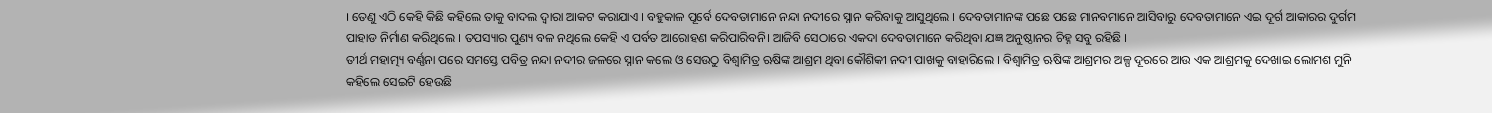। ତେଣୁ ଏଠି କେହି କିଛି କହିଲେ ତାକୁ ବାଦଲ ଦ୍ୱାରା ଆକଟ କରାଯାଏ । ବହୁକାଳ ପୂର୍ବେ ଦେବତାମାନେ ନନ୍ଦା ନଦୀରେ ସ୍ନାନ କରିବାକୁ ଆସୁଥିଲେ । ଦେବତାମାନଙ୍କ ପଛେ ପଛେ ମାନବମାନେ ଆସିବାରୁ ଦେବତାମାନେ ଏଇ ଦୂର୍ଗ ଆକାରର ଦୁର୍ଗମ ପାହାଡ ନିର୍ମାଣ କରିଥିଲେ । ତପସ୍ୟାର ପୁଣ୍ୟ ବଳ ନଥିଲେ କେହି ଏ ପର୍ବତ ଆରୋହଣ କରିପାରିବନି। ଆଜିବି ସେଠାରେ ଏକଦା ଦେବତାମାନେ କରିଥିବା ଯଜ୍ଞ ଅନୁଷ୍ଠାନର ଚିହ୍ନ ସବୁ ରହିଛି ।
ତୀର୍ଥ ମହାତ୍ମ୍ୟ ବର୍ଣ୍ଣନା ପରେ ସମସ୍ତେ ପବିତ୍ର ନନ୍ଦା ନଦୀର ଜଳରେ ସ୍ନାନ କଲେ ଓ ସେଉଠୁ ବିଶ୍ୱାମିତ୍ର ଋଷିଙ୍କ ଆଶ୍ରମ ଥିବା କୌଶିକୀ ନଦୀ ପାଖକୁ ବାହାରିଲେ । ବିଶ୍ୱାମିତ୍ର ଋଷିଙ୍କ ଆଶ୍ରମର ଅଳ୍ପ ଦୂରରେ ଆଉ ଏକ ଆଶ୍ରମକୁ ଦେଖାଇ ଲୋମଶ ମୁନି କହିଲେ ସେଇଟି ହେଉଛି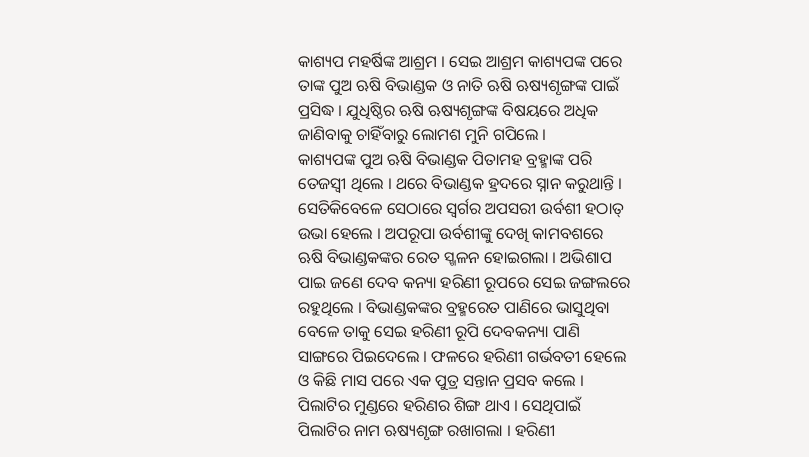କାଶ୍ୟପ ମହର୍ଷିଙ୍କ ଆଶ୍ରମ । ସେଇ ଆଶ୍ରମ କାଶ୍ୟପଙ୍କ ପରେ ତାଙ୍କ ପୁଅ ଋଷି ବିଭାଣ୍ଡକ ଓ ନାତି ଋଷି ଋଷ୍ୟଶୃଙ୍ଗଙ୍କ ପାଇଁ ପ୍ରସିଦ୍ଧ । ଯୁଧିଷ୍ଠିର ଋଷି ଋଷ୍ୟଶୃଙ୍ଗଙ୍କ ବିଷୟରେ ଅଧିକ ଜାଣିବାକୁ ଚାହିଁବାରୁ ଲୋମଶ ମୁନି ଗପିଲେ ।
କାଶ୍ୟପଙ୍କ ପୁଅ ଋଷି ବିଭାଣ୍ଡକ ପିତାମହ ବ୍ରହ୍ମାଙ୍କ ପରି ତେଜସ୍ୱୀ ଥିଲେ । ଥରେ ବିଭାଣ୍ଡକ ହ୍ରଦରେ ସ୍ନାନ କରୁଥାନ୍ତି । ସେତିକିବେଳେ ସେଠାରେ ସ୍ୱର୍ଗର ଅପସରୀ ଉର୍ବଶୀ ହଠାତ୍ ଉଭା ହେଲେ । ଅପରୂପା ଉର୍ବଶୀଙ୍କୁ ଦେଖି କାମବଶରେ ଋଷି ବିଭାଣ୍ଡକଙ୍କର ରେତ ସ୍ଖଳନ ହୋଇଗଲା । ଅଭିଶାପ ପାଇ ଜଣେ ଦେବ କନ୍ୟା ହରିଣୀ ରୂପରେ ସେଇ ଜଙ୍ଗଲରେ ରହୁଥିଲେ । ବିଭାଣ୍ଡକଙ୍କର ବ୍ରହ୍ମରେତ ପାଣିରେ ଭାସୁଥିବା ବେଳେ ତାକୁ ସେଇ ହରିଣୀ ରୂପି ଦେବକନ୍ୟା ପାଣି ସାଙ୍ଗରେ ପିଇଦେଲେ । ଫଳରେ ହରିଣୀ ଗର୍ଭବତୀ ହେଲେ ଓ କିଛି ମାସ ପରେ ଏକ ପୁତ୍ର ସନ୍ତାନ ପ୍ରସବ କଲେ । ପିଲାଟିର ମୁଣ୍ଡରେ ହରିଣର ଶିଙ୍ଗ ଥାଏ । ସେଥିପାଇଁ ପିଲାଟିର ନାମ ଋଷ୍ୟଶୃଙ୍ଗ ରଖାଗଲା । ହରିଣୀ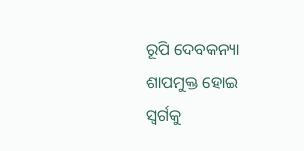ରୂପି ଦେବକନ୍ୟା ଶାପମୁକ୍ତ ହୋଇ ସ୍ୱର୍ଗକୁ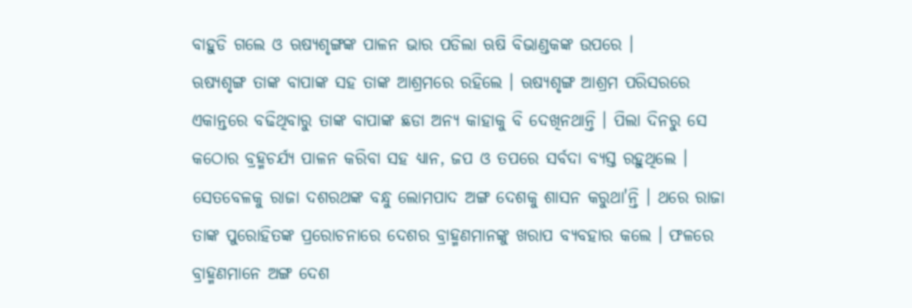ବାହୁଡି ଗଲେ ଓ ଋଷ୍ୟଶୃଙ୍ଗଙ୍କ ପାଳନ ଭାର ପଡିଲା ଋଷି ବିଭାଣ୍ଡକଙ୍କ ଉପରେ ।
ଋଷ୍ୟଶୃଙ୍ଗ ତାଙ୍କ ବାପାଙ୍କ ସହ ତାଙ୍କ ଆଶ୍ରମରେ ରହିଲେ । ଋଷ୍ୟଶୃଙ୍ଗ ଆଶ୍ରମ ପରିସରରେ ଏକାନ୍ତରେ ବଢିଥିବାରୁ ତାଙ୍କ ବାପାଙ୍କ ଛଡା ଅନ୍ୟ କାହାକୁ ବି ଦେଖିନଥାନ୍ତି । ପିଲା ଦିନରୁ ସେ କଠୋର ବ୍ରହ୍ମଚର୍ଯ୍ୟ ପାଳନ କରିବା ସହ ଧ୍ୟାନ, ଜପ ଓ ତପରେ ସର୍ବଦା ବ୍ୟସ୍ତ ରହୁଥିଲେ । ସେତବେଳକୁ ରାଜା ଦଶରଥଙ୍କ ବନ୍ଧୁ ଲୋମପାଦ ଅଙ୍ଗ ଦେଶକୁ ଶାସନ କରୁଥା'ନ୍ତି । ଥରେ ରାଜା ତାଙ୍କ ପୁରୋହିତଙ୍କ ପ୍ରରୋଚନାରେ ଦେଶର ବ୍ରାହ୍ମଣମାନଙ୍କୁ ଖରାପ ବ୍ୟବହାର କଲେ । ଫଳରେ ବ୍ରାହ୍ମଣମାନେ ଅଙ୍ଗ ଦେଶ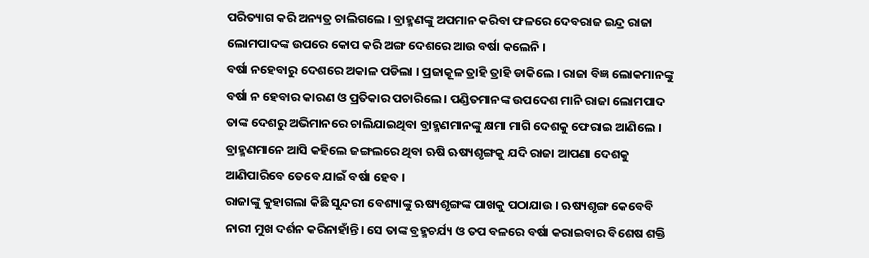ପରିତ୍ୟାଗ କରି ଅନ୍ୟତ୍ର ଚାଲିଗଲେ । ବ୍ରାହ୍ମଣଙ୍କୁ ଅପମାନ କରିବା ଫଳରେ ଦେବରାଜ ଇନ୍ଦ୍ର ରାଜା ଲୋମପାଦଙ୍କ ଉପରେ କୋପ କରି ଅଙ୍ଗ ଦେଶରେ ଆଉ ବର୍ଷା କଲେନି ।
ବର୍ଷା ନହେବାରୁ ଦେଶରେ ଅକାଳ ପଡିଲା । ପ୍ରଜାକୂଳ ତ୍ରାହି ତ୍ରାହି ଡାକିଲେ । ରାଜା ବିଜ୍ଞ ଲୋକମାନଙ୍କୁ ବର୍ଷା ନ ହେବାର କାରଣ ଓ ପ୍ରତିକାର ପଚାରିଲେ । ପଣ୍ଡିତମାନଙ୍କ ଉପଦେଶ ମାନି ରାଜା ଲୋମପାଦ ତାଙ୍କ ଦେଶରୁ ଅଭିମାନରେ ଚାଲିଯାଇଥିବା ବ୍ରାହ୍ମଣମାନଙ୍କୁ କ୍ଷମା ମାଗି ଦେଶକୁ ଫେରାଇ ଆଣିଲେ । ବ୍ରାହ୍ମଣମାନେ ଆସି କହିଲେ ଜଙ୍ଗଲରେ ଥିବା ଋଷି ଋଷ୍ୟଶୃଙ୍ଗକୁ ଯଦି ରାଜା ଆପଣା ଦେଶକୁ ଆଣିପାରିବେ ତେବେ ଯାଇଁ ବର୍ଷା ହେବ ।
ରାଜାଙ୍କୁ କୁହାଗଲା କିଛି ସୁନ୍ଦରୀ ବେଶ୍ୟାଙ୍କୁ ଋଷ୍ୟଶୃଙ୍ଗଙ୍କ ପାଖକୁ ପଠାଯାଉ । ଋଷ୍ୟଶୃଙ୍ଗ କେବେବି ନାରୀ ମୁଖ ଦର୍ଶନ କରିନାହାଁନ୍ତି। ସେ ତାଙ୍କ ବ୍ରହ୍ମଚର୍ଯ୍ୟ ଓ ତପ ବଳରେ ବର୍ଷା କରାଇବାର ବିଶେଷ ଶକ୍ତି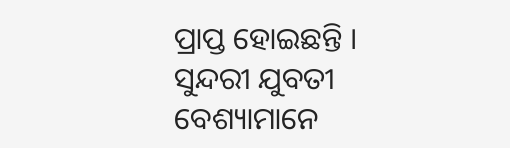ପ୍ରାପ୍ତ ହୋଇଛନ୍ତି । ସୁନ୍ଦରୀ ଯୁବତୀ ବେଶ୍ୟାମାନେ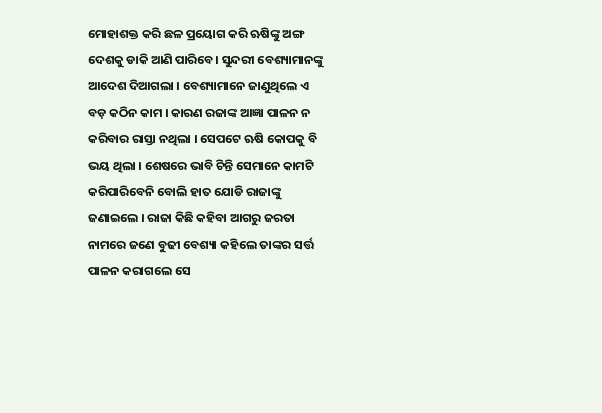ମୋହାଶକ୍ତ କରି ଛଳ ପ୍ରୟୋଗ କରି ଋଷିଙ୍କୁ ଅଙ୍ଗ ଦେଶକୁ ଡାକି ଆଣି ପାରିବେ। ସୁନ୍ଦରୀ ବେଶ୍ୟାମାନଙ୍କୁ ଆଦେଶ ଦିଆଗଲା । ବେଶ୍ୟାମାନେ ଜାଣୁଥିଲେ ଏ ବଡ଼ କଠିନ କାମ । କାରଣ ରଜାଙ୍କ ଆଜ୍ଞା ପାଳନ ନ କରିବାର ରାସ୍ତା ନଥିଲା । ସେପଟେ ଋଷି କୋପକୁ ବି ଭୟ ଥିଲା । ଶେଷରେ ଭାବି ଚିନ୍ତି ସେମାନେ କାମଟି କରିପାରିବେନି ବୋଲି ହାତ ଯୋଡି ରାଜାଙ୍କୁ ଜଣାଇଲେ । ରାଜା କିଛି କହିବା ଆଗରୁ ଜରତା ନାମରେ ଜଣେ ବୁଢୀ ବେଶ୍ୟା କହିଲେ ତାଙ୍କର ସର୍ତ୍ତ ପାଳନ କରାଗଲେ ସେ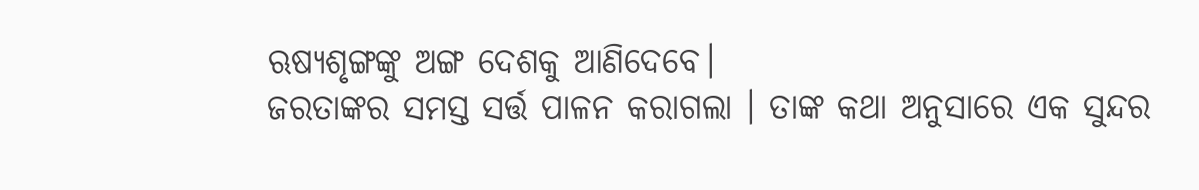ଋଷ୍ୟଶୃଙ୍ଗଙ୍କୁ ଅଙ୍ଗ ଦେଶକୁ ଆଣିଦେବେ।
ଜରତାଙ୍କର ସମସ୍ତ ସର୍ତ୍ତ ପାଳନ କରାଗଲା । ତାଙ୍କ କଥା ଅନୁସାରେ ଏକ ସୁନ୍ଦର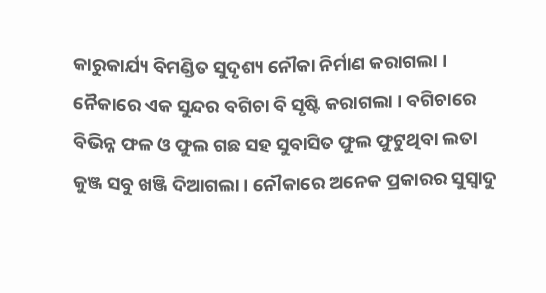କାରୁକାର୍ଯ୍ୟ ବିମଣ୍ଡିତ ସୁଦୃଶ୍ୟ ନୌକା ନିର୍ମାଣ କରାଗଲା । ନୈକାରେ ଏକ ସୁନ୍ଦର ବଗିଚା ବି ସୃଷ୍ଟି କରାଗଲା । ବଗିଚାରେ ବିଭିନ୍ନ ଫଳ ଓ ଫୁଲ ଗଛ ସହ ସୁବାସିତ ଫୁଲ ଫୁଟୁଥିବା ଲତା କୁଞ୍ଜ ସବୁ ଖଞ୍ଜି ଦିଆଗଲା । ନୌକାରେ ଅନେକ ପ୍ରକାରର ସୁସ୍ୱାଦୁ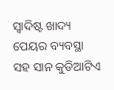ସ୍ୱାଦିଷ୍ଟ ଖାଦ୍ୟ ପେୟର ବ୍ୟବସ୍ଥା ସହ ସାନ କୁଡିଆଟିଏ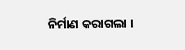ନିର୍ମାଣ କରାଗଲା ।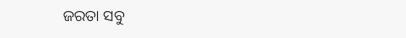ଜରତା ସବୁ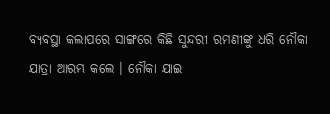ବ୍ୟବସ୍ଥା କଲାପରେ ସାଙ୍ଗରେ କିଛି ସୁନ୍ଦରୀ ରମଣୀଙ୍କୁ ଧରି ନୌକା ଯାତ୍ରା ଆରମ୍ଭ କଲେ । ନୌକା ଯାଇ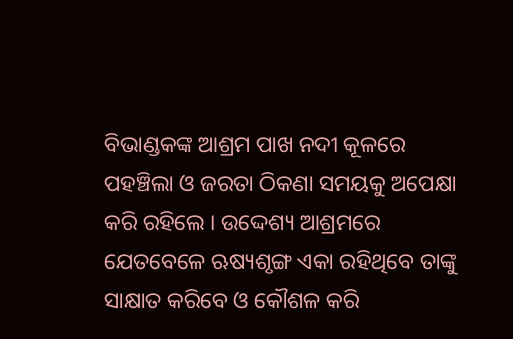ବିଭାଣ୍ଡକଙ୍କ ଆଶ୍ରମ ପାଖ ନଦୀ କୂଳରେ ପହଞ୍ଚିଲା ଓ ଜରତା ଠିକଣା ସମୟକୁ ଅପେକ୍ଷା କରି ରହିଲେ । ଉଦ୍ଦେଶ୍ୟ ଆଶ୍ରମରେ ଯେତବେଳେ ଋଷ୍ୟଶୃଙ୍ଗ ଏକା ରହିଥିବେ ତାଙ୍କୁ ସାକ୍ଷାତ କରିବେ ଓ କୌଶଳ କରି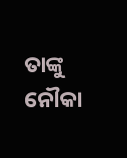ତାଙ୍କୁ ନୌକା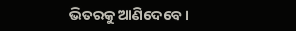ଭିତରକୁ ଆଣିଦେବେ ।